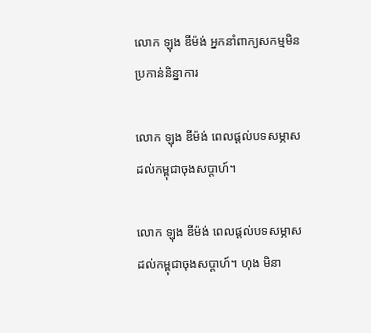លោក ឡុង ឌីម៉ង់ អ្នកនាំពាក្យសកម្មមិនប្រកាន់និន្នាការ

លោក ឡុង ឌីម៉ង់ ពេលផ្តល់បទសម្ភាសដល់កម្ពុជាចុងសប្តាហ៍។

លោក ឡុង ឌីម៉ង់ ពេលផ្តល់បទសម្ភាសដល់កម្ពុជាចុងសប្តាហ៍។ ហុង មិនា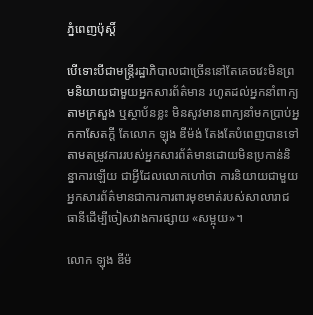ភ្នំពេញប៉ុស្តិ៍

បើទោះបីជាមន្ត្រីរដ្ឋាភិបាលជាច្រើននៅតែគេចវេះមិនព្រមនិយាយជាមួយអ្នកសារព័ត៌មាន រហូតដល់អ្នកនាំពាក្យតាមក្រសួង ឬស្ថាប័នខ្លះ មិនសូវមានពាក្យនាំមកប្រាប់អ្នកកាសែតក្តី តែលោក ឡុង ឌីម៉ង់ តែងតែបំពេញបានទៅតាមតម្រូវការរបស់អ្នកសារព័ត៌មានដោយមិនប្រកាន់និន្នាការឡើយ ជាអ្វីដែលលោកហៅថា ការនិយាយជាមួយអ្នកសារព័ត៌មានជាការការពារមុខមាត់របស់សាលារាជធានីដើម្បីចៀសវាងការផ្សាយ «សម្អុយ»។

លោក ឡុង ឌីម៉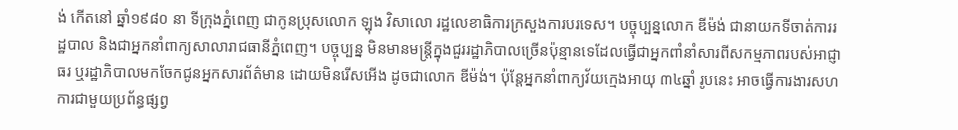ង់ កើតនៅ ឆ្នាំ១៩៨០ នា ទីក្រុងភ្នំពេញ ជាកូនប្រុសលោក ឡុង វិសាលោ រដ្ឋលេខាធិការក្រសួងការបរទេស។ បច្ចុប្បន្នលោក ឌីម៉ង់ ជានាយកទីចាត់ការរដ្ឋបាល និងជាអ្នកនាំពាក្យសាលារាជធានីភ្នំពេញ។ បច្ចុប្បន្ន មិនមានមន្ត្រីក្នុងជួររដ្ឋាភិបាលច្រើនប៉ុន្មានទេដែលធ្វើជាអ្នកពាំនាំសារពីសកម្មភាពរបស់អាជ្ញាធរ ឬរដ្ឋាភិបាលមកចែកជូនអ្នកសារព័ត៌មាន ដោយមិនរើសអើង ដូចជាលោក ឌីម៉ង់។ ប៉ុន្តែអ្នកនាំពាក្យវ័យក្មេងអាយុ ៣៤ឆ្នាំ រូបនេះ អាចធ្វើការងារសហការជាមួយប្រព័ន្ធផ្សព្វ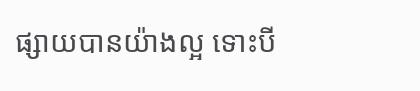ផ្សាយបានយ៉ាងល្អ ទោះបី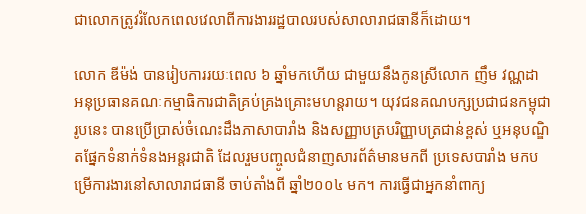ជាលោកត្រូវរំលែកពេលវេលាពីការងាររដ្ឋបាលរបស់សាលារាជធានីក៏ដោយ។

លោក ឌីម៉ង់ បានរៀបការរយៈពេល ៦ ឆ្នាំមកហើយ ជាមួយនឹងកូនស្រីលោក ញឹម វណ្ណដា អនុប្រធានគណៈកម្មាធិការជាតិគ្រប់គ្រងគ្រោះមហន្តរាយ។ យុវជនគណបក្សប្រជាជនកម្ពុជា រូបនេះ បានប្រើប្រាស់ចំណេះដឹងភាសាបារាំង និងសញ្ញាបត្របរិញ្ញាបត្រជាន់ខ្ពស់ ឬអនុបណ្ឌិតផ្នែកទំនាក់ទំនងអន្តរជាតិ ដែលរួមបញ្ចូលជំនាញសារព័ត៌មានមកពី ប្រទេសបារាំង មកបម្រើការងារនៅសាលារាជធានី ចាប់តាំងពី ឆ្នាំ២០០៤ មក។ ការធ្វើជាអ្នកនាំពាក្យ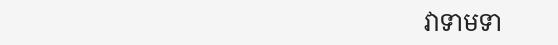វាទាមទា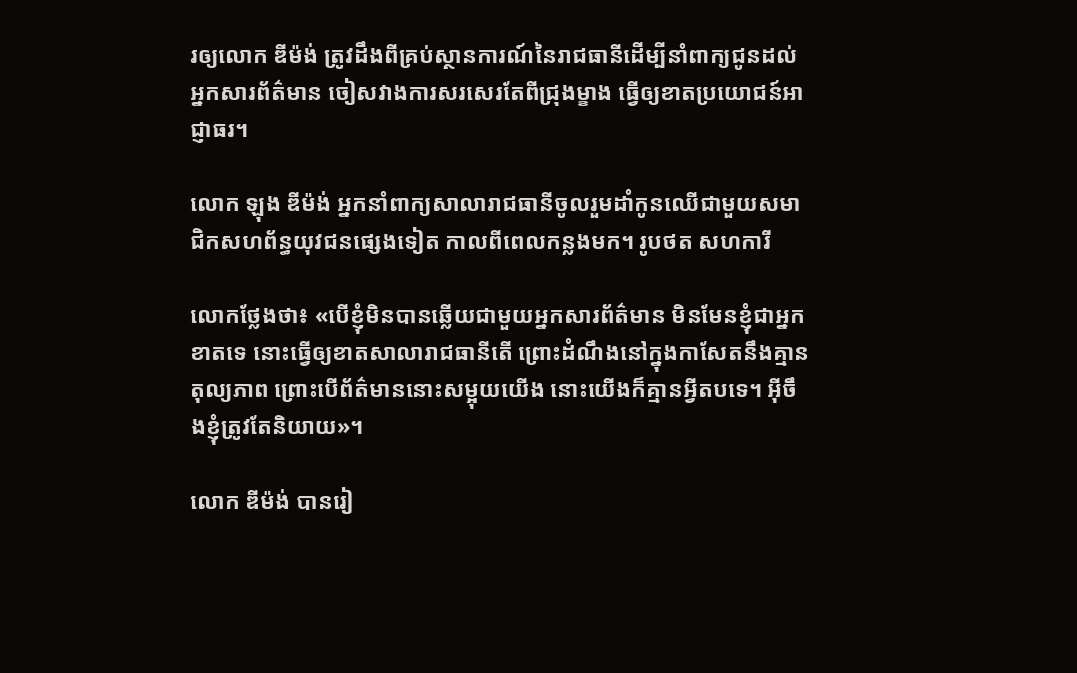រឲ្យលោក ឌីម៉ង់ ត្រូវដឹងពីគ្រប់ស្ថានការណ៍នៃរាជធានីដើម្បីនាំពាក្យជូនដល់អ្នកសារព័ត៌មាន ចៀសវាងការសរសេរតែពីជ្រុងម្ខាង ធ្វើឲ្យខាតប្រយោជន៍អាជ្ញាធរ។

លោក ឡុង ឌីម៉ង់ អ្នកនាំពាក្យសាលារាជធានីចូលរួមដាំកូនឈើជាមួយសមាជិកសហព័ន្ធយុវជនផ្សេងទៀត កាលពីពេលកន្លងមក។ រូបថត សហការី

លោកថ្លែងថា៖ «បើខ្ញុំមិនបានឆ្លើយជាមួយអ្នកសារព័ត៌មាន មិនមែនខ្ញុំជាអ្នកខាតទេ នោះធ្វើឲ្យខាតសាលារាជធានីតើ ព្រោះដំណឹងនៅក្នុងកាសែតនឹងគ្មានតុល្យភាព ព្រោះបើព័ត៌មាននោះសម្អុយយើង នោះយើងក៏គ្មានអ្វីតបទេ។ អ៊ីចឹងខ្ញុំត្រូវតែនិយាយ»។

លោក ឌីម៉ង់ បានរៀ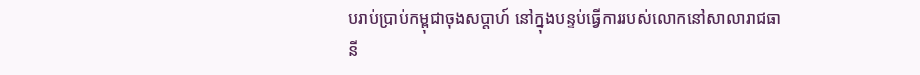បរាប់ប្រាប់កម្ពុជាចុងសប្តាហ៍ នៅក្នុងបន្ទប់ធ្វើការរបស់លោកនៅសាលារាជធានី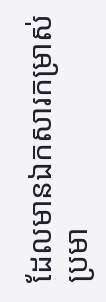ដែលមានឯកសារកម្រាស់ប្រមា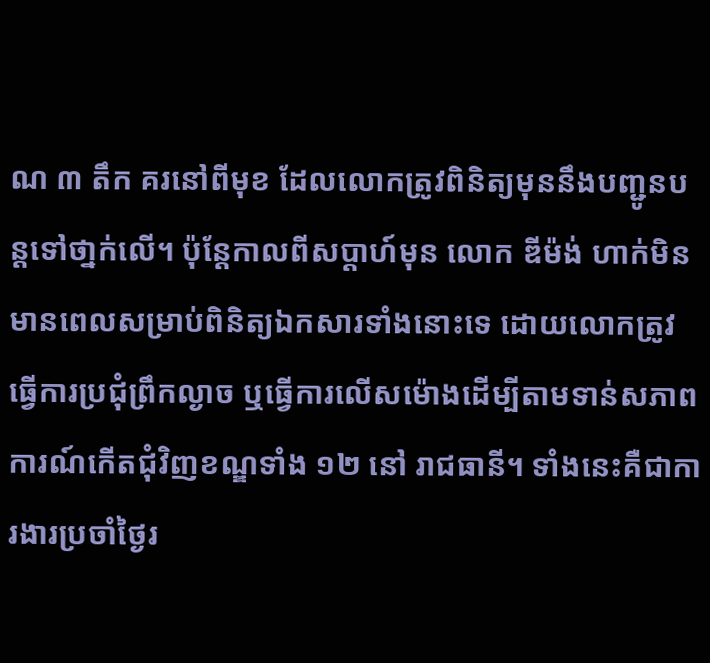ណ ៣ តឹក គរនៅពីមុខ ដែលលោកត្រូវពិនិត្យមុននឹងបញ្ជូនបន្តទៅថា្នក់លើ។ ប៉ុន្តែកាលពីសប្តាហ៍មុន លោក ឌីម៉ង់ ហាក់មិនមានពេលសម្រាប់ពិនិត្យឯកសារទាំងនោះទេ ដោយលោកត្រូវធ្វើការប្រជុំព្រឹកល្ងាច ឬធ្វើការលើសម៉ោងដើម្បីតាមទាន់សភាពការណ៍កើតជុំវិញខណ្ឌទាំង ១២ នៅ រាជធានី។ ទាំងនេះគឺជាការងារប្រចាំថ្ងៃរ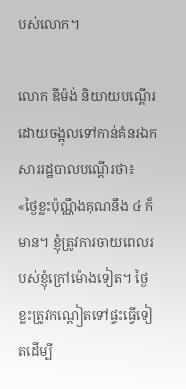បស់លោក។

លោក ឌីម៉ង់ និយាយបណ្តើរដោយចង្អុលទៅកាន់គំនរឯកសាររដ្ឋបាលបណ្តើរថា៖ «ថ្ងៃខ្លះប៉ុណ្ណឹងគុណនឹង ៤ ក៏មាន។ ខ្ញុំត្រូវការចាយពេលរបស់ខ្ញុំក្រៅម៉ោងទៀត។ ថ្ងៃខ្លះត្រូវកណ្ដៀតទៅផ្ទះធ្វើទៀតដើម្បី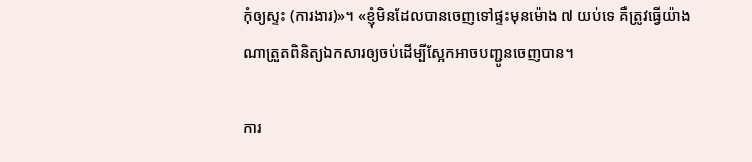កុំឲ្យស្ទះ (ការងារ)»។ «ខ្ញុំមិនដែលបានចេញទៅផ្ទះមុនម៉ោង ៧ យប់ទេ គឺត្រូវធ្វើយ៉ាងណាត្រួតពិនិត្យឯកសារឲ្យចប់ដើម្បីស្អែកអាចបញ្ជូនចេញបាន។

ការ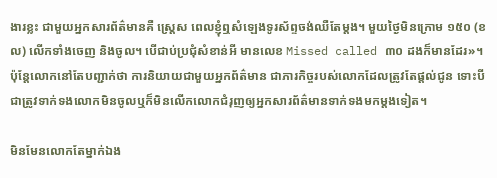ងារខ្លះ ជាមួយអ្នកសារព័ត៌មានគឺ ស្រ្តេស ពេលខ្ញុំឮសំឡេងទូរស័ព្ទចង់ឈឺតែម្តង។ មួយថ្ងៃមិនក្រោម ១៥០ (ខល) លើកទាំងចេញ និងចូល។ បើជាប់ប្រជុំសំខាន់អី មានលេខ Missed called ៣០ ដងក៏មានដែរ»។ ប៉ុន្តែលោកនៅតែបញ្ជាក់ថា ការនិយាយជាមួយអ្នកព័ត៌មាន ជាភារកិច្ចរបស់លោកដែលត្រូវតែផ្តល់ជូន ទោះបីជាត្រូវទាក់ទងលោកមិនចូលឬក៏មិនលើកលោកជំរុញឲ្យអ្នកសារព័ត៌មានទាក់ទងមកម្តងទៀត។

មិនមែនលោកតែម្នាក់ឯង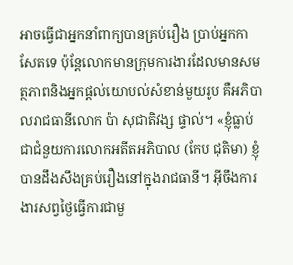អាចធ្វើជាអ្នកនាំពាក្យបានគ្រប់រឿង ប្រាប់អ្នកកាសែតទេ ប៉ុន្តែលោកមានក្រុមការងារដែលមានសមត្ថភាពនិងអ្នកផ្តល់យោបល់សំខាន់មួយរូប គឺអភិបាលរាជធានីលោក ប៉ា សុជាតិវង្ស ផ្ទាល់។ «ខ្ញុំធ្លាប់ជាជំនួយការលោកអតីតអភិបាល (កែប ជុតិមា) ខ្ញុំបានដឹងសឹងគ្រប់រឿងនៅក្នុងរាជធានី។ អ៊ីចឹងការងារសព្វថ្ងៃធ្វើការជាមួ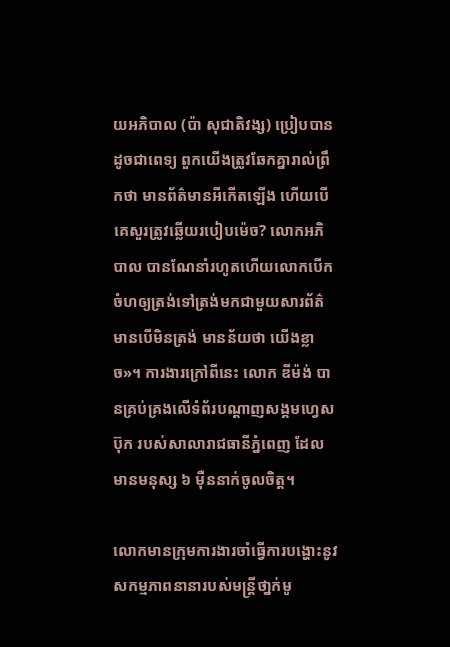យអភិបាល (ប៉ា សុជាតិវង្ស) ប្រៀបបានដូចជាពេទ្យ ពួកយើងត្រូវឆែកគ្នារាល់ព្រឹកថា មានព័ត៌មានអីកើតឡើង ហើយបើគេសួរត្រូវឆ្លើយរបៀបម៉េច? លោកអភិបាល បានណែនាំរហូតហើយលោកបើកចំហឲ្យត្រង់ទៅត្រង់មកជាមួយសារព័ត៌មានបើមិនត្រង់ មានន័យថា យើងខ្លាច»។ ការងារក្រៅពីនេះ លោក ឌីម៉ង់ បានគ្រប់គ្រងលើទំព័របណ្តាញសង្គមហ្វេសប៊ុក របស់សាលារាជធានីភ្នំពេញ ដែលមានមនុស្ស ៦ ម៉ឺននាក់ចូលចិត្ត។

លោកមានក្រុមការងារចាំធ្វើការបង្ហោះនូវសកម្មភាពនានារបស់មន្ត្រីថា្នក់មូ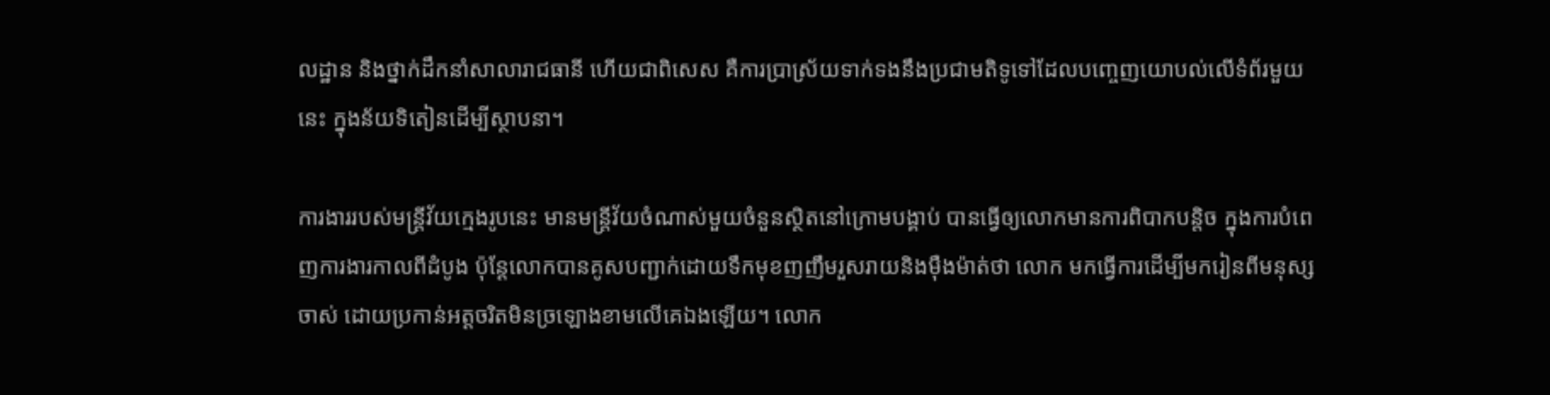លដ្ឋាន និងថ្នាក់ដឹកនាំសាលារាជធានី ហើយជាពិសេស គឺការប្រាស្រ័យទាក់ទងនឹងប្រជាមតិទូទៅដែលបញ្ចេញយោបល់លើទំព័រមួយនេះ ក្នុងន័យទិតៀនដើម្បីស្ថាបនា។

ការងាររបស់មន្ត្រីវ័យក្មេងរូបនេះ មានមន្ត្រីវ័យចំណាស់មួយចំនួនស្ថិតនៅក្រោមបង្គាប់ បានធ្វើឲ្យលោកមានការពិបាកបន្តិច ក្នុងការបំពេញការងារកាលពីដំបូង ប៉ុន្តែលោកបានគូសបញ្ជាក់ដោយទឹកមុខញញឹមរួសរាយនិងម៉ឺងម៉ាត់ថា លោក មកធ្វើការដើម្បីមករៀនពីមនុស្សចាស់ ដោយប្រកាន់អត្តចរិតមិនច្រឡោងខាមលើគេឯងឡើយ។ លោក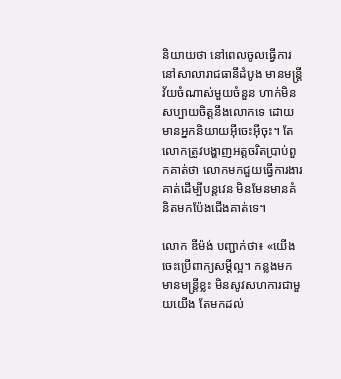និយាយថា នៅពេលចូលធ្វើការនៅសាលារាជធានីដំបូង មានមន្ត្រីវ័យចំណាស់មួយចំនួន ហាក់មិនសប្បាយចិត្តនឹងលោកទេ ដោយមានអ្នកនិយាយអ៊ីចេះអ៊ីចុះ។ តែលោកត្រូវបង្ហាញអត្តចរិតប្រាប់ពួកគាត់ថា លោកមកជួយធ្វើការងារគាត់ដើម្បីបន្តវេន មិនមែនមានគំនិតមកប៉ែងជើងគាត់ទេ។

លោក ឌីម៉ង់ បញ្ជាក់ថា៖ «យើងចេះប្រើពាក្យសម្តីល្អ។ កន្លងមកមានមន្ត្រីខ្លះ មិនសូវសហការជាមួយយើង តែមកដល់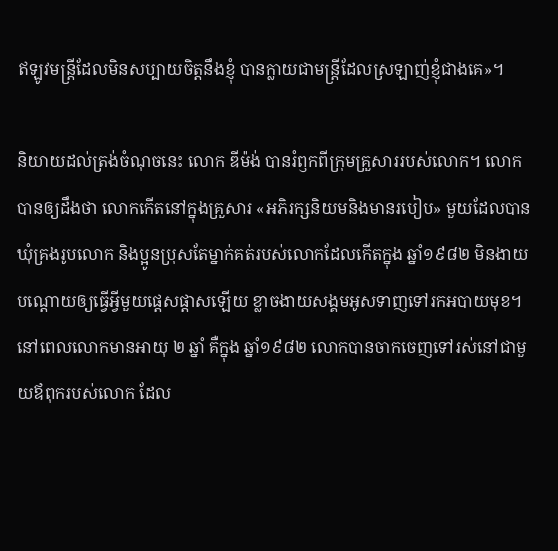ឥឡូវមន្ត្រីដែលមិនសប្បាយចិត្តនឹងខ្ញុំ បានក្លាយជាមន្ត្រីដែលស្រឡាញ់ខ្ញុំជាងគេ»។

និយាយដល់ត្រង់ចំណុចនេះ លោក ឌីម៉ង់ បានរំឭកពីក្រុមគ្រួសាររបស់លោក។ លោកបានឲ្យដឹងថា លោកកើតនៅក្នុងគ្រួសារ «អភិរក្សនិយមនិងមានរបៀប» មួយដែលបានឃុំគ្រងរូបលោក និងប្អូនប្រុសតែម្នាក់គត់របស់លោកដែលកើតក្នុង ឆ្នាំ១៩៨២ មិនងាយបណ្តោយឲ្យធ្វើអ្វីមួយផ្តេសផ្តាសឡើយ ខ្លាចងាយសង្គមអូសទាញទៅរកអបាយមុខ។ នៅពេលលោកមានអាយុ ២ ឆ្នាំ គឺក្នុង ឆ្នាំ១៩៨២ លោកបានចាកចេញទៅរស់នៅជាមួយឪពុករបស់លោក ដែល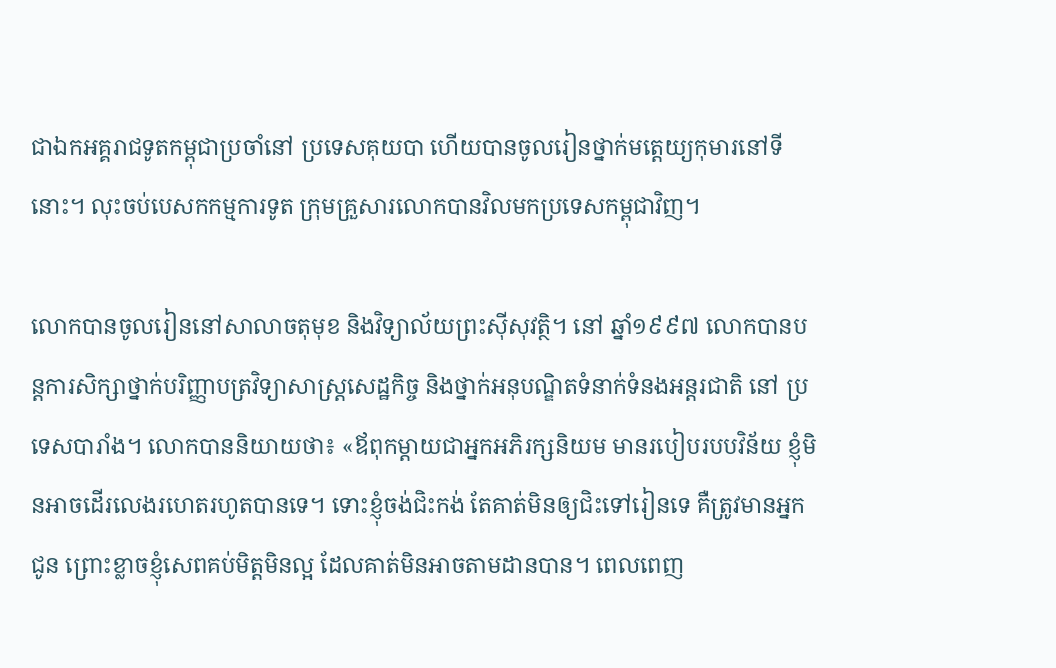ជាឯកអគ្គរាជទូតកម្ពុជាប្រចាំនៅ ប្រទេសគុយបា ហើយបានចូលរៀនថ្នាក់មត្តេយ្យកុមារនៅទីនោះ។ លុះចប់បេសកកម្មការទូត ក្រុមគ្រួសារលោកបានវិលមកប្រទេសកម្ពុជាវិញ។

លោកបានចូលរៀននៅសាលាចតុមុខ និងវិទ្យាល័យព្រះស៊ីសុវត្ថិ។ នៅ ឆ្នាំ១៩៩៧ លោកបានបន្តការសិក្សាថ្នាក់បរិញ្ញាបត្រវិទ្យាសាស្ត្រសេដ្ឋកិច្ច និងថ្នាក់អនុបណ្ឌិតទំនាក់ទំនងអន្តរជាតិ នៅ ប្រទេសបារាំង។ លោកបាននិយាយថា៖ «ឪពុកម្តាយជាអ្នកអភិរក្សនិយម មានរបៀបរបបវិន័យ ខ្ញុំមិនអាចដើរលេងរហេតរហូតបានទេ។ ទោះខ្ញុំចង់ជិះកង់ តែគាត់មិនឲ្យជិះទៅរៀនទេ គឺត្រូវមានអ្នកជូន ព្រោះខ្លាចខ្ញុំសេពគប់មិត្តមិនល្អ ដែលគាត់មិនអាចតាមដានបាន។ ពេលពេញ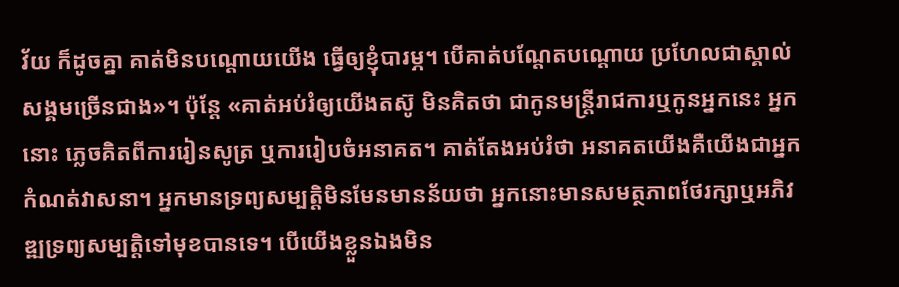វ័យ ក៏ដូចគ្នា គាត់មិនបណ្តោយយើង ធ្វើឲ្យខ្ញុំបារម្ភ។ បើគាត់បណ្ដែតបណ្ដោយ ប្រហែលជាស្គាល់សង្គមច្រើនជាង»។ ប៉ុន្តែ «គាត់អប់រំឲ្យយើងតស៊ូ មិនគិតថា ជាកូនមន្ត្រីរាជការឬកូនអ្នកនេះ អ្នកនោះ ភ្លេចគិតពីការរៀនសូត្រ ឬការរៀបចំអនាគត។ គាត់តែងអប់រំថា អនាគតយើងគឺយើងជាអ្នកកំណត់វាសនា។ អ្នកមានទ្រព្យសម្បត្តិមិនមែនមានន័យថា អ្នកនោះមានសមត្ថភាពថែរក្សាឬអភិវឌ្ឍទ្រព្យសម្បត្តិទៅមុខបានទេ។ បើយើងខ្លួនឯងមិន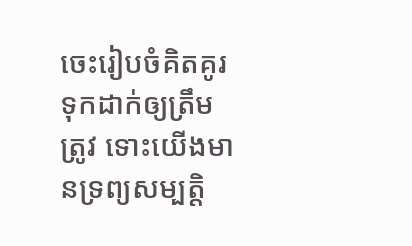ចេះរៀបចំគិតគូរទុកដាក់ឲ្យត្រឹមត្រូវ ទោះយើងមានទ្រព្យសម្បត្តិ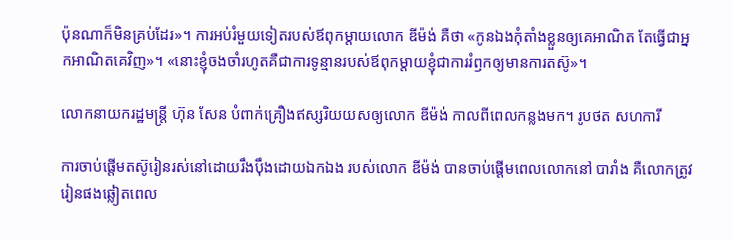ប៉ុនណាក៏មិនគ្រប់ដែរ»។ ការអប់រំមួយទៀតរបស់ឪពុកម្តាយលោក ឌីម៉ង់ គឺថា «កូនឯងកុំតាំងខ្លួនឲ្យគេអាណិត តែធ្វើជាអ្នកអាណិតគេវិញ»។ «នោះខ្ញុំចងចាំរហូតគឺជាការទូន្មានរបស់ឪពុកម្តាយខ្ញុំជាការរំឭកឲ្យមានការតស៊ូ»។

លោកនាយករដ្ឋមន្ត្រី ហ៊ុន សែន បំពាក់គ្រឿងឥស្សរិយយសឲ្យលោក ឌីម៉ង់ កាលពីពេលកន្លងមក។ រូបថត សហការី

ការចាប់ផ្តើមតស៊ូរៀនរស់នៅដោយរឹងប៉ឹងដោយឯកឯង របស់លោក ឌីម៉ង់ បានចាប់ផ្តើមពេលលោកនៅ បារាំង គឺលោកត្រូវរៀនផងឆ្លៀតពេល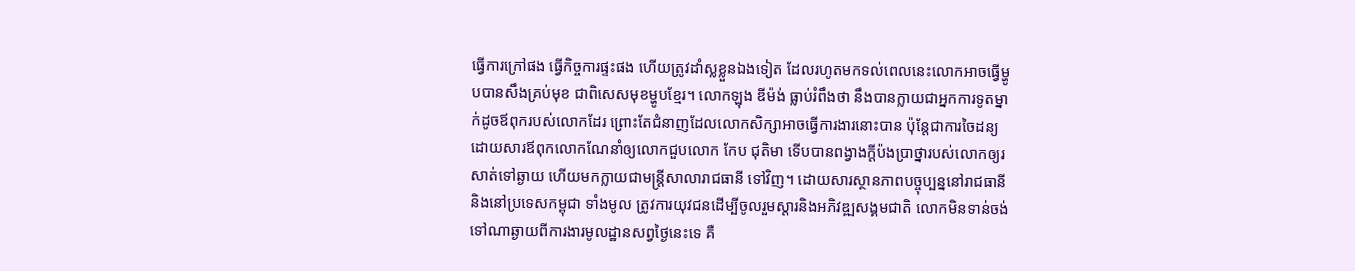ធ្វើការក្រៅផង ធ្វើកិច្ចការផ្ទះផង ហើយត្រូវដាំស្លខ្លួនឯងទៀត ដែលរហូតមកទល់ពេលនេះលោកអាចធ្វើម្ហូបបានសឹងគ្រប់មុខ ជាពិសេសមុខម្ហូបខ្មែរ។ លោកឡុង ឌីម៉ង់ ធ្លាប់រំពឹងថា នឹងបានក្លាយជាអ្នកការទូតម្នាក់ដូចឪពុករបស់លោកដែរ ព្រោះតែជំនាញដែលលោកសិក្សាអាចធ្វើការងារនោះបាន ប៉ុន្តែជាការចៃដន្យ ដោយសារឪពុកលោកណែនាំឲ្យលោកជួបលោក កែប ជុតិមា ទើបបានពង្វាងក្តីប៉ងប្រាថ្នារបស់លោកឲ្យរសាត់ទៅឆ្ងាយ ហើយមកក្លាយជាមន្ត្រីសាលារាជធានី ទៅវិញ។ ដោយសារស្ថានភាពបច្ចុប្បន្ននៅរាជធានី និងនៅប្រទេសកម្ពុជា ទាំងមូល ត្រូវការយុវជនដើម្បីចូលរួមស្តារនិងអភិវឌ្ឍសង្គមជាតិ លោកមិនទាន់ចង់ទៅណាឆ្ងាយពីការងារមូលដ្ឋានសព្វថ្ងៃនេះទេ គឺ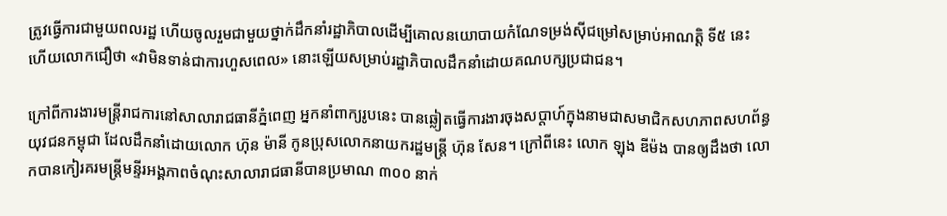ត្រូវធ្វើការជាមួយពលរដ្ឋ ហើយចូលរួមជាមួយថ្នាក់ដឹកនាំរដ្ឋាភិបាលដើម្បីគោលនយោបាយកំណែទម្រង់ស៊ីជម្រៅសម្រាប់អាណត្តិ ទី៥ នេះ ហើយលោកជឿថា «វាមិនទាន់ជាការហួសពេល» នោះឡើយសម្រាប់រដ្ឋាភិបាលដឹកនាំដោយគណបក្សប្រជាជន។

ក្រៅពីការងារមន្ត្រីរាជការនៅសាលារាជធានីភ្នំពេញ អ្នកនាំពាក្យរូបនេះ បានឆ្លៀតធ្វើការងារចុងសប្តាហ៍ក្នុងនាមជាសមាជិកសហភាពសហព័ន្ធយុវជនកម្ពុជា ដែលដឹកនាំដោយលោក ហ៊ុន ម៉ានី កូនប្រុសលោកនាយករដ្ឋមន្ត្រី ហ៊ុន សែន។ ក្រៅពីនេះ លោក ឡុង ឌីម៉ង បានឲ្យដឹងថា លោកបានកៀរគរមន្ត្រីមន្ទីរអង្គភាពចំណុះសាលារាជធានីបានប្រមាណ ៣០០ នាក់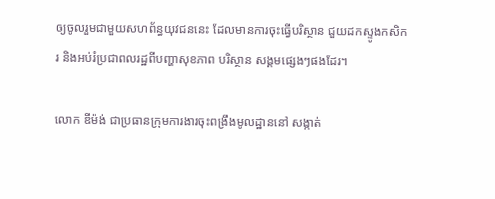ឲ្យចូលរួមជាមួយសហព័ន្ធយុវជននេះ ដែលមានការចុះធ្វើបរិស្ថាន ជួយដកស្ទូងកសិករ និងអប់រំប្រជាពលរដ្ឋពីបញ្ហាសុខភាព បរិស្ថាន សង្គមផ្សេងៗផងដែរ។

លោក ឌីម៉ង់ ជាប្រធានក្រុមការងារចុះពង្រឹងមូលដ្ឋាននៅ សង្កាត់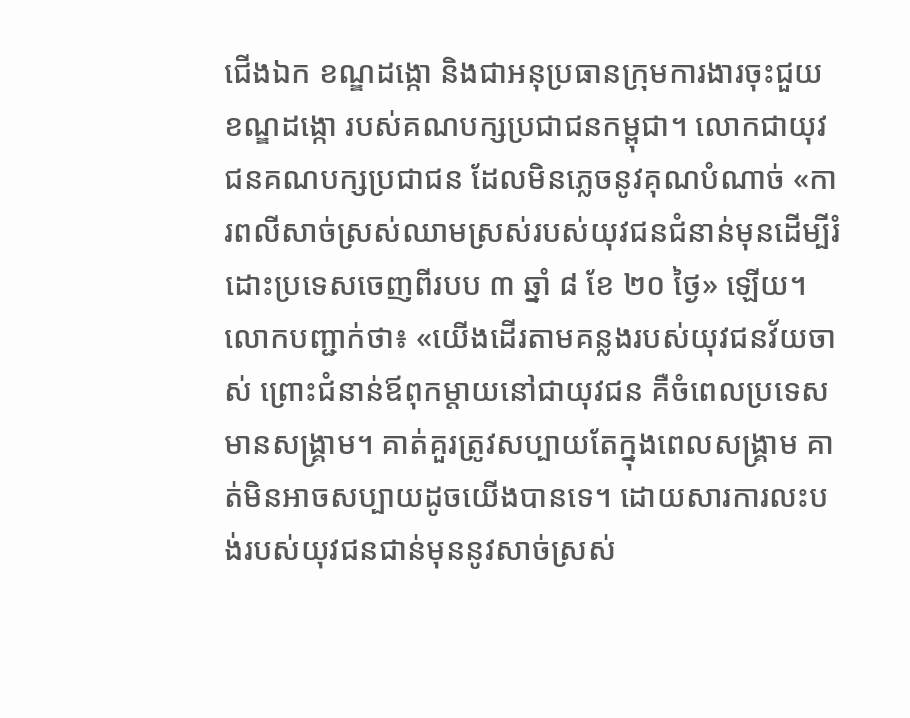ជើងឯក ខណ្ឌដង្កោ និងជាអនុប្រធានក្រុមការងារចុះជួយ ខណ្ឌដង្កោ របស់គណបក្សប្រជាជនកម្ពុជា។ លោកជាយុវជនគណបក្សប្រជាជន ដែលមិនភ្លេចនូវគុណបំណាច់ «ការពលីសាច់ស្រស់ឈាមស្រស់របស់យុវជនជំនាន់មុនដើម្បីរំដោះប្រទេសចេញពីរបប ៣ ឆ្នាំ ៨ ខែ ២០ ថ្ងៃ» ឡើយ។ លោកបញ្ជាក់ថា៖ «យើងដើរតាមគន្លងរបស់យុវជនវ័យចាស់ ព្រោះជំនាន់ឪពុកម្តាយនៅជាយុវជន គឺចំពេលប្រទេសមានសង្គ្រាម។ គាត់គួរត្រូវសប្បាយតែក្នុងពេលសង្គ្រាម គាត់មិនអាចសប្បាយដូចយើងបានទេ។ ដោយសារការលះបង់របស់យុវជនជាន់មុននូវសាច់ស្រស់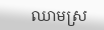ឈាមស្រ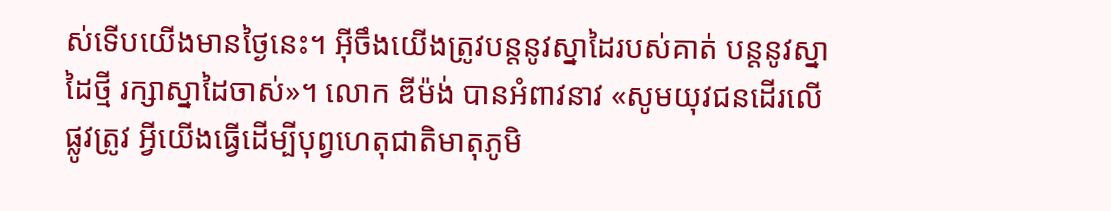ស់ទើបយើងមានថ្ងៃនេះ។ អ៊ីចឹងយើងត្រូវបន្តនូវស្នាដៃរបស់គាត់ បន្តនូវស្នាដៃថ្មី រក្សាស្នាដៃចាស់»។ លោក ឌីម៉ង់ បានអំពាវនាវ «សូមយុវជនដើរលើផ្លូវត្រូវ អ្វីយើងធ្វើដើម្បីបុព្វហេតុជាតិមាតុភូមិ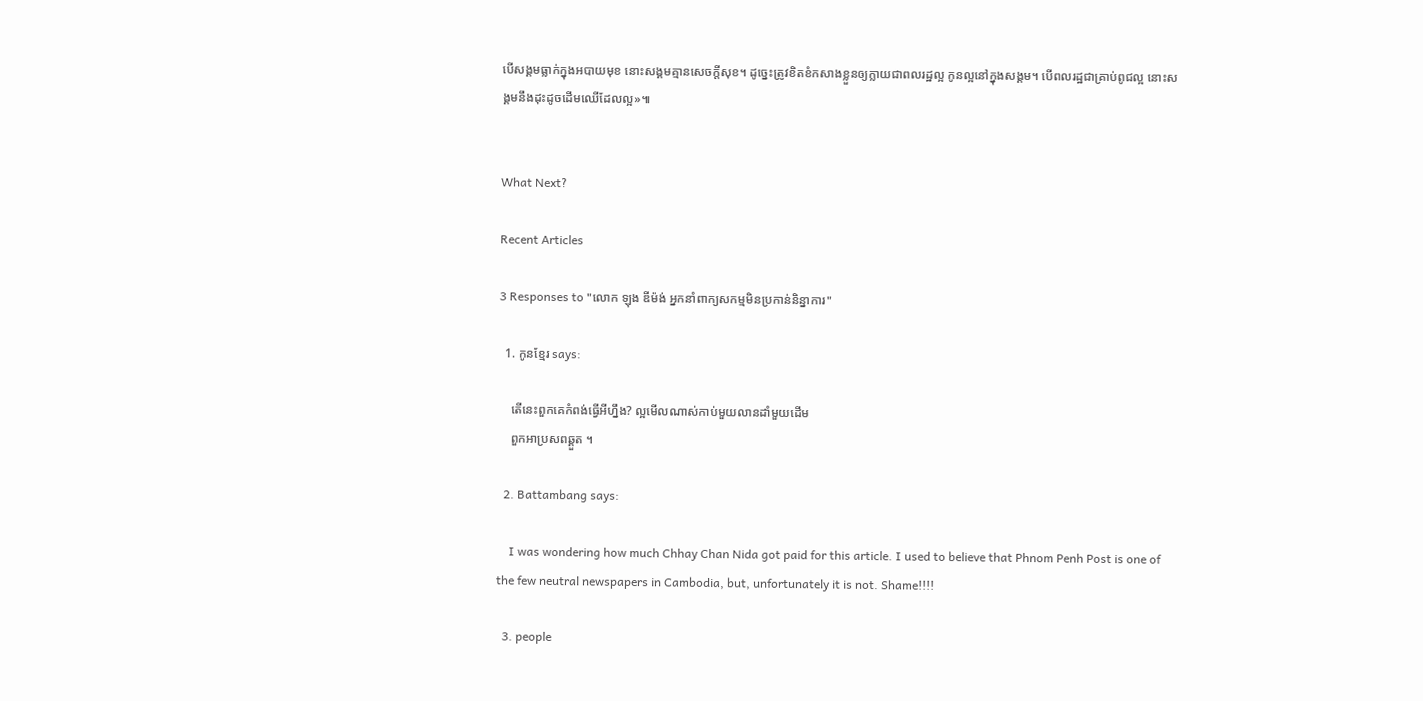បើសង្គមធ្លាក់ក្នុងអបាយមុខ នោះសង្គមគ្មានសេចក្តីសុខ។ ដូច្នេះត្រូវខិតខំកសាងខ្លួនឲ្យក្លាយជាពលរដ្ឋល្អ កូនល្អនៅក្នុងសង្គម។ បើពលរដ្ឋជាគ្រាប់ពូជល្អ នោះសង្គមនឹងដុះដូចដើមឈើដែលល្អ»៕


What Next?

Recent Articles

3 Responses to "លោក ឡុង ឌីម៉ង់ អ្នកនាំពាក្យសកម្មមិនប្រកាន់និន្នាការ"

  1. កូនខ្មែរ says:

    តើនេះពួកគេកំពង់ធ្វើអីហ្នឹង? ល្អមើលណាស់កាប់មួយលានដាំមួយដើម
    ពួកអាប្រសពឆ្គួត ។

  2. Battambang says:

    I was wondering how much Chhay Chan Nida got paid for this article. I used to believe that Phnom Penh Post is one of the few neutral newspapers in Cambodia, but, unfortunately it is not. Shame!!!!

  3. people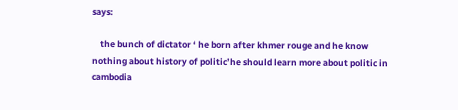says:

    the bunch of dictator ‘ he born after khmer rouge and he know nothing about history of politic’he should learn more about politic in cambodia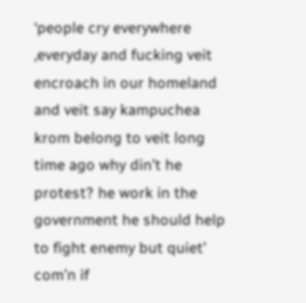‘people cry everywhere ,everyday and fucking veit encroach in our homeland and veit say kampuchea krom belong to veit long time ago why din’t he protest? he work in the government he should help to fight enemy but quiet’ com’n if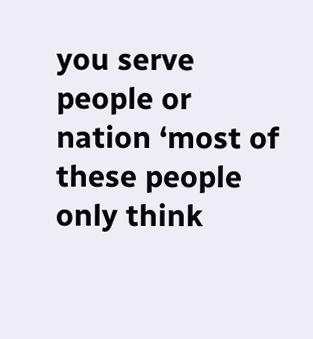you serve people or nation ‘most of these people only think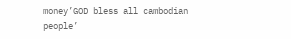money’GOD bless all cambodian people’